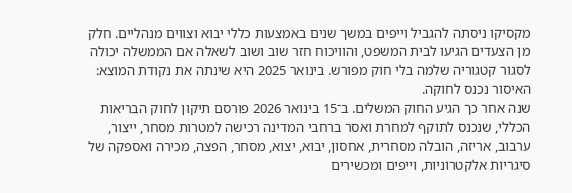מקסיקו ניסתה להגביל וייפים במשך שנים באמצעות כללי יבוא וצווים מנהליים. חלק מן הצעדים הגיעו לבית המשפט, והוויכוח חזר שוב ושוב לשאלה אם הממשלה יכולה לסגור קטגוריה שלמה בלי חוק מפורש. בינואר 2025 היא שינתה את נקודת המוצא: האיסור נכנס לחוקה.
שנה אחר כך הגיע החוק המשלים. ב־15 בינואר 2026 פורסם תיקון לחוק הבריאות הכללי, שנכנס לתוקף למחרת ואסר ברחבי המדינה רכישה למטרות מסחר, ייצור, ערבוב, אריזה, הובלה מסחרית, אחסון, יבוא, יצוא, מסחר, הפצה, מכירה ואספקה של סיגריות אלקטרוניות, וייפים ומכשירים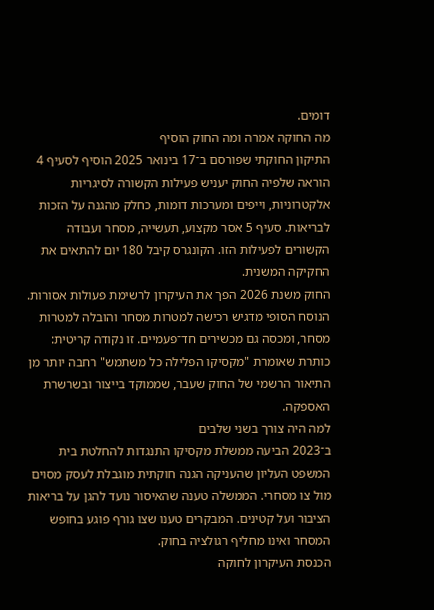דומים.
מה החוקה אמרה ומה החוק הוסיף
התיקון החוקתי שפורסם ב־17 בינואר 2025 הוסיף לסעיף 4 הוראה שלפיה החוק יעניש פעילות הקשורה לסיגריות אלקטרוניות, וייפים ומערכות דומות, כחלק מהגנה על הזכות לבריאות. סעיף 5 אסר מקצוע, תעשייה, מסחר ועבודה הקשורים לפעילות הזו. הקונגרס קיבל 180 יום להתאים את החקיקה המשנית.
החוק משנת 2026 הפך את העיקרון לרשימת פעולות אסורות. הנוסח הסופי מדגיש רכישה למטרות מסחר והובלה למטרות מסחר, ומכסה גם מכשירים חד־פעמיים. זו נקודה קריטית: כותרת שאומרת "מקסיקו הפלילה כל משתמש" רחבה יותר מן התיאור הרשמי של החוק שעבר, שממוקד בייצור ובשרשרת האספקה.
למה היה צורך בשני שלבים
ב־2023 הביעה ממשלת מקסיקו התנגדות להחלטת בית המשפט העליון שהעניקה הגנה חוקתית מוגבלת לעסק מסוים מול צו מסחרי. הממשלה טענה שהאיסור נועד להגן על בריאות הציבור ועל קטינים. המבקרים טענו שצו גורף פוגע בחופש המסחר ואינו מחליף רגולציה בחוק.
הכנסת העיקרון לחוקה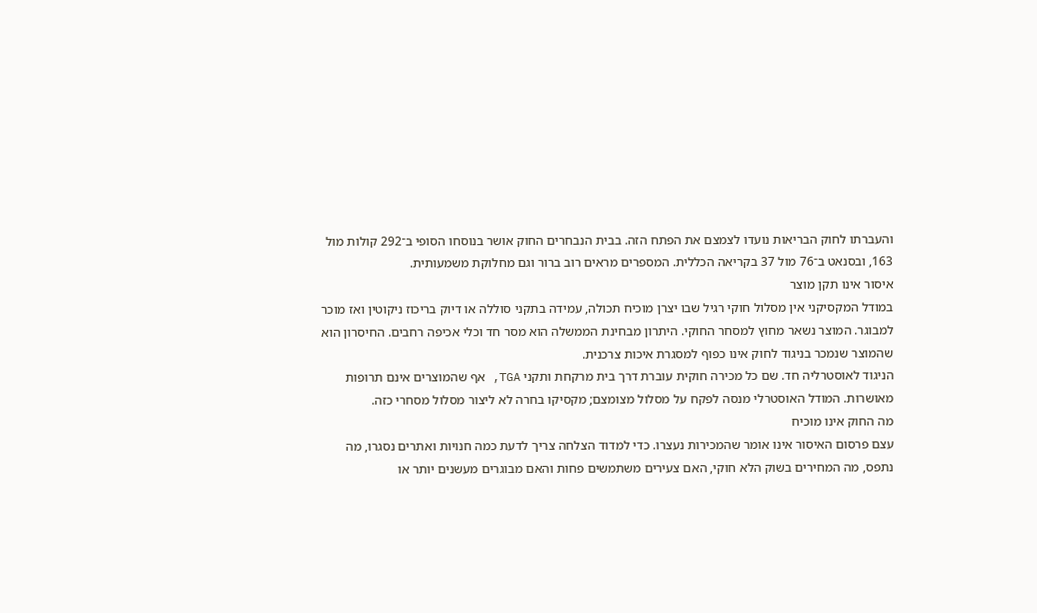והעברתו לחוק הבריאות נועדו לצמצם את הפתח הזה. בבית הנבחרים החוק אושר בנוסחו הסופי ב־292 קולות מול 163, ובסנאט ב־76 מול 37 בקריאה הכללית. המספרים מראים רוב ברור וגם מחלוקת משמעותית.
איסור אינו תקן מוצר
במודל המקסיקני אין מסלול חוקי רגיל שבו יצרן מוכיח תכולה, עמידה בתקני סוללה או דיוק בריכוז ניקוטין ואז מוכר למבוגר. המוצר נשאר מחוץ למסחר החוקי. היתרון מבחינת הממשלה הוא מסר חד וכלי אכיפה רחבים. החיסרון הוא שהמוצר שנמכר בניגוד לחוק אינו כפוף למסגרת איכות צרכנית.
הניגוד לאוסטרליה חד. שם כל מכירה חוקית עוברת דרך בית מרקחת ותקני TGA, אף שהמוצרים אינם תרופות מאושרות. המודל האוסטרלי מנסה לפקח על מסלול מצומצם; מקסיקו בחרה לא ליצור מסלול מסחרי כזה.
מה החוק אינו מוכיח
עצם פרסום האיסור אינו אומר שהמכירות נעצרו. כדי למדוד הצלחה צריך לדעת כמה חנויות ואתרים נסגרו, מה נתפס, מה המחירים בשוק הלא חוקי, האם צעירים משתמשים פחות והאם מבוגרים מעשנים יותר או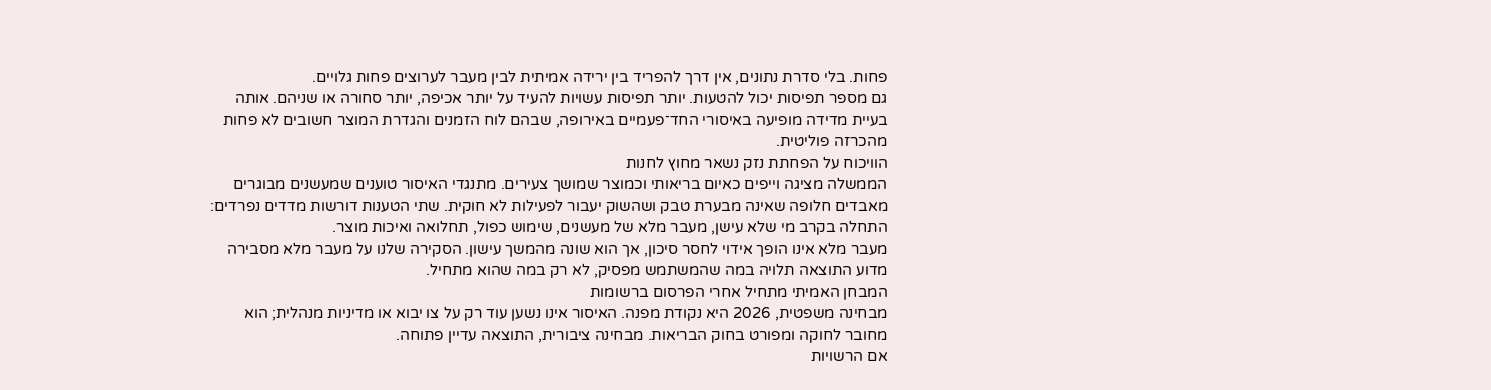פחות. בלי סדרת נתונים, אין דרך להפריד בין ירידה אמיתית לבין מעבר לערוצים פחות גלויים.
גם מספר תפיסות יכול להטעות. יותר תפיסות עשויות להעיד על יותר אכיפה, יותר סחורה או שניהם. אותה בעיית מדידה מופיעה באיסורי החד־פעמיים באירופה, שבהם לוח הזמנים והגדרת המוצר חשובים לא פחות מהכרזה פוליטית.
הוויכוח על הפחתת נזק נשאר מחוץ לחנות
הממשלה מציגה וייפים כאיום בריאותי וכמוצר שמושך צעירים. מתנגדי האיסור טוענים שמעשנים מבוגרים מאבדים חלופה שאינה מבערת טבק ושהשוק יעבור לפעילות לא חוקית. שתי הטענות דורשות מדדים נפרדים: התחלה בקרב מי שלא עישן, מעבר מלא של מעשנים, שימוש כפול, תחלואה ואיכות מוצר.
מעבר מלא אינו הופך אידוי לחסר סיכון, אך הוא שונה מהמשך עישון. הסקירה שלנו על מעבר מלא מסבירה מדוע התוצאה תלויה במה שהמשתמש מפסיק, לא רק במה שהוא מתחיל.
המבחן האמיתי מתחיל אחרי הפרסום ברשומות
מבחינה משפטית, 2026 היא נקודת מפנה. האיסור אינו נשען עוד רק על צו יבוא או מדיניות מנהלית; הוא מחובר לחוקה ומפורט בחוק הבריאות. מבחינה ציבורית, התוצאה עדיין פתוחה.
אם הרשויות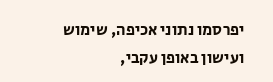יפרסמו נתוני אכיפה, שימוש ועישון באופן עקבי,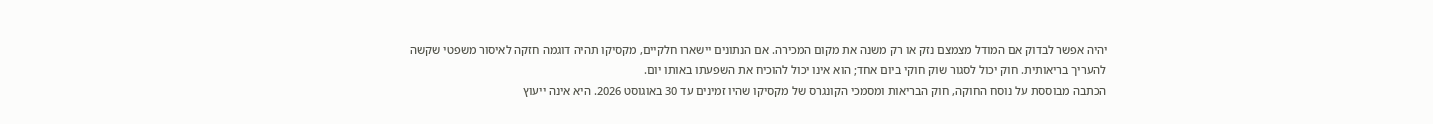יהיה אפשר לבדוק אם המודל מצמצם נזק או רק משנה את מקום המכירה. אם הנתונים יישארו חלקיים, מקסיקו תהיה דוגמה חזקה לאיסור משפטי שקשה להעריך בריאותית. חוק יכול לסגור שוק חוקי ביום אחד; הוא אינו יכול להוכיח את השפעתו באותו יום.
הכתבה מבוססת על נוסח החוקה, חוק הבריאות ומסמכי הקונגרס של מקסיקו שהיו זמינים עד 30 באוגוסט 2026. היא אינה ייעוץ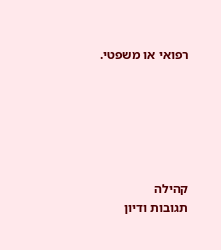רפואי או משפטי.






קהילה
תגובות ודיון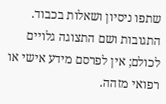שתפו ניסיון ושאלות בכבוד. התגובות ושם התצוגה גלויים לכולם; אין לפרסם מידע אישי או רפואי מזהה.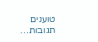טוענים תגובות…